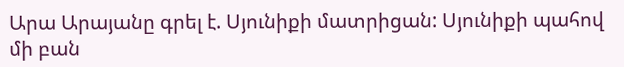Արա Արայանը գրել է. Սյունիքի մատրիցան: Սյունիքի պահով մի բան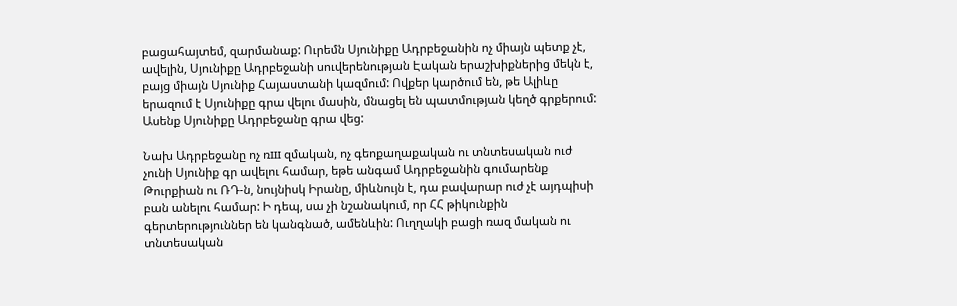բացահայտեմ, զարմանաք: Ուրեմն Սյունիքը Ադրբեջանին ոչ միայն պետք չէ, ավելին, Սյունիքը Ադրբեջանի սուվերենության Էական երաշխիքներից մեկն է, բայց միայն Սյունիք Հայաստանի կազմում: Ովքեր կարծում են, թե Ալիևը երազում է Սյունիքը գրա վելու մասին, մնացել են պատմության կեղծ գրքերում: Ասենք Սյունիքը Ադրբեջանը գրա վեց:

Նախ Ադրբեջանը ոչ ռш զմական, ոչ գեոքաղաքական ու տնտեսական ուժ չունի Սյունիք գր ավելու համար, եթե անգամ Ադրբեջանին գումարենք Թուրքիան ու ՌԴ-ն, նույնիսկ Իրանը, միևնույն է, դա բավարար ուժ չէ այդպիսի բան անելու համար: Ի դեպ, սա չի նշանակում, որ ՀՀ թիկունքին գերտերություններ են կանգնած, ամենևին: Ուղղակի բացի ռազ մական ու տնտեսական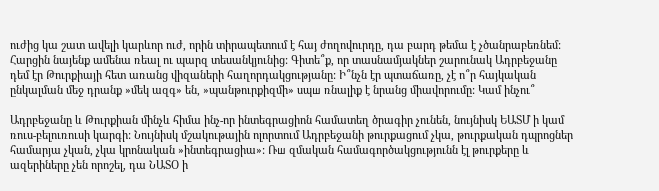ուժից կա շատ ավելի կարևոր ուժ, որին տիրապետում է հայ ժողովուրդը, դա բարդ թեմա է չծանրաբեռնեմ:
Հարցին նայենք ամենա ռեալ ու պարզ տեսանկյունից: Գիտե՞ք, որ տասնամյակներ շարունակ Ադրբեջանը դեմ էր Թուրքիայի հետ առանց վիզաների հաղորդակցությանը: Ի՞նչն էր պտաճառը, չէ ո՞ր հայկական ընկալման մեջ դրանք »մեկ ազգ» են, »պանթուրքիզմի» սպш ռնալիք է նրանց միավորումը: Կամ ինչու՞

Ադրբեջանը և Թուրքիան մինչև հիմա ինչ-որ ինտեգրացիոն համատեղ ծրագիր չունեն, նույնիսկ ԵԱՏՄ ի կամ ռուս-բելուռուսի կարգի: Նույնիսկ մշակութային ոլորտում Ադրբեջանի թուրքացում չկա, թուրքական դպրոցներ համարյա չկան, չկա կրոնական »ինտեգրացիա»: Ռш զմական համագործակցությունն էլ թուրքերը և ազերիները չեն որոշել, դա ՆԱՏՕ ի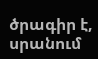ծրագիր է, սրանում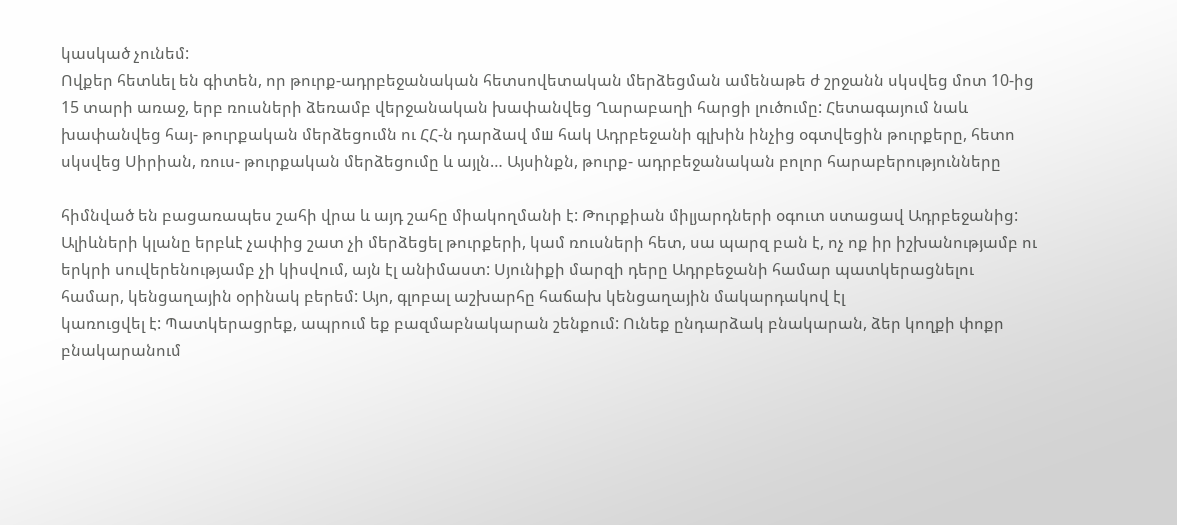կասկած չունեմ:
Ովքեր հետևել են գիտեն, որ թուրք-ադրբեջանական հետսովետական մերձեցման ամենաթե ժ շրջանն սկսվեց մոտ 10-ից 15 տարի առաջ, երբ ռուսների ձեռամբ վերջանական խափանվեց Ղարաբաղի հարցի լուծումը: Հետագայում նաև խափանվեց հայ- թուրքական մերձեցումն ու ՀՀ-ն դարձավ մш հակ Ադրբեջանի գլխին ինչից օգտվեցին թուրքերը, հետո սկսվեց Սիրիան, ռուս- թուրքական մերձեցումը և այլն… Այսինքն, թուրք- ադրբեջանական բոլոր հարաբերությունները

հիմնված են բացառապես շահի վրա և այդ շահը միակողմանի է: Թուրքիան միլյարդների օգուտ ստացավ Ադրբեջանից: Ալիևների կլանը երբևէ չափից շատ չի մերձեցել թուրքերի, կամ ռուսների հետ, սա պարզ բան է, ոչ ոք իր իշխանությամբ ու երկրի սուվերենությամբ չի կիսվում, այն էլ անիմաստ: Սյունիքի մարզի դերը Ադրբեջանի համար պատկերացնելու համար, կենցաղային օրինակ բերեմ: Այո, գլոբալ աշխարհը հաճախ կենցաղային մակարդակով էլ
կառուցվել է: Պատկերացրեք, ապրում եք բազմաբնակարան շենքում: Ունեք ընդարձակ բնակարան, ձեր կողքի փոքր բնակարանում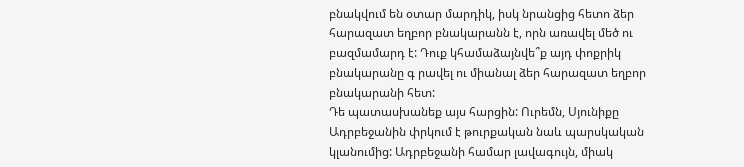բնակվում են օտար մարդիկ, իսկ նրանցից հետո ձեր հարազատ եղբոր բնակարանն է, որն առավել մեծ ու բազմամարդ է: Դուք կհամաձայնվե՞ք այդ փոքրիկ բնակարանը գ րավել ու միանալ ձեր հարազատ եղբոր բնակարանի հետ:
Դե պատասխանեք այս հարցին: Ուրեմն, Սյունիքը Ադրբեջանին փրկում է թուրքական նաև պարսկական կլանումից: Ադրբեջանի համար լավագույն, միակ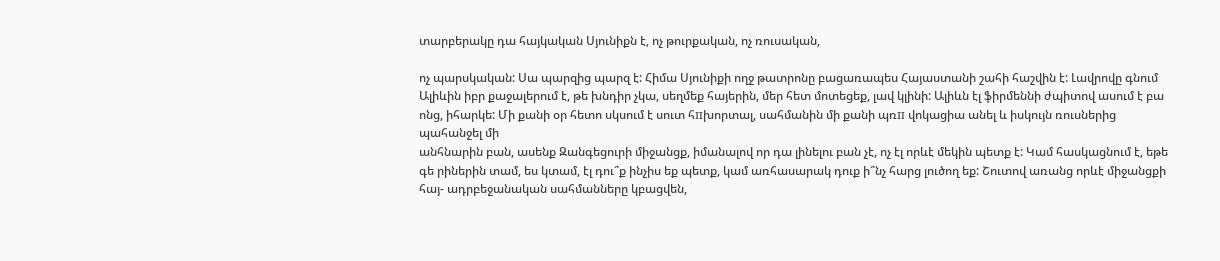տարբերակը դա հայկական Սյունիքն է, ոչ թուրքական, ոչ ռուսական,

ոչ պարսկական: Սա պարզից պարզ է: Հիմա Սյունիքի ողջ թատրոնը բացառապես Հայաստանի շահի հաշվին է: Լավրովը գնում Ալիևին իբր քաջալերում է, թե խնդիր չկա, սեղմեք հայերին, մեր հետ մոտեցեք, լավ կլինի: Ալիևն էլ ֆիրմեննի ժպիտով ասում է բա ոնց, իհարկե: Մի քանի օր հետո սկսում է սուտ հпխորտալ, սահմանին մի քանի պռп վոկացիա անել և իսկույն ռուսներից պահանջել մի
անհնարին բան, ասենք Զանգեցուրի միջանցք, իմանալով որ դա լինելու բան չէ, ոչ էլ որևէ մեկին պետք է: Կամ հասկացնում է, եթե գե րիներին տամ, ես կտամ, էլ դու՞ք ինչիս եք պետք, կամ առհասարակ դուք ի՞նչ հարց լուծող եք: Շուտով առանց որևէ միջանցքի հայ- ադրբեջանական սահմանները կբացվեն,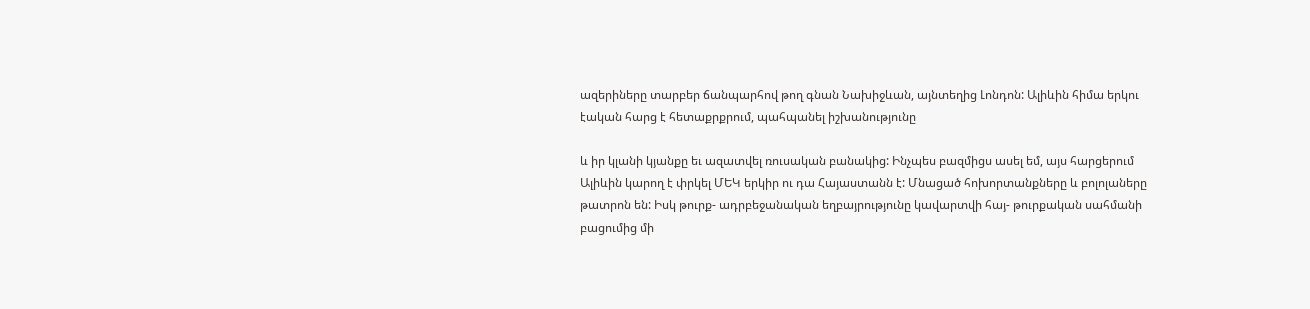ազերիները տարբեր ճանպարհով թող գնան Նախիջևան, այնտեղից Լոնդոն: Ալիևին հիմա երկու էական հարց է հետաքրքրում, պահպանել իշխանությունը

և իր կլանի կյանքը եւ ազատվել ռուսական բանակից: Ինչպես բազմիցս ասել եմ, այս հարցերում Ալիևին կարող է փրկել ՄԵԿ երկիր ու դա Հայաստանն է: Մնացած հոխորտանքները և բոլոլաները թատրոն են: Իսկ թուրք- ադրբեջանական եղբայրությունը կավարտվի հայ- թուրքական սահմանի բացումից մի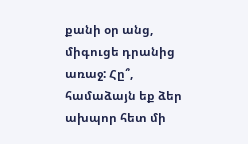քանի օր անց, միգուցե դրանից առաջ: Հը՞, համաձայն եք ձեր ախպոր հետ մի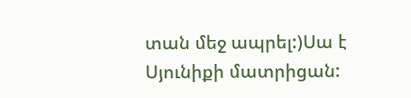տան մեջ ապրել:)Սա է Սյունիքի մատրիցան: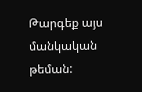Թարգեք այս մանկական թեման: